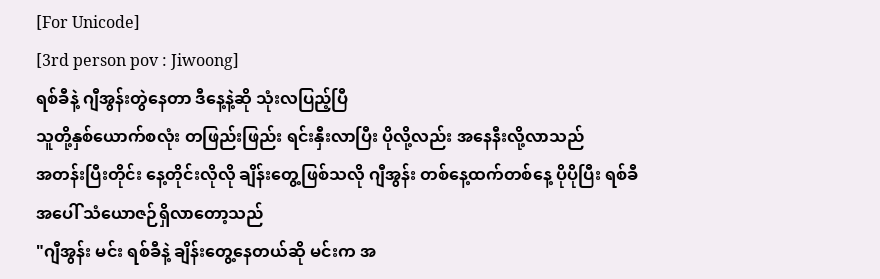[For Unicode]
[3rd person pov : Jiwoong]
ရစ်ခီနဲ့ ဂျီအွန်းတွဲနေတာ ဒီနေ့နဲ့ဆို သုံးလပြည့်ပြီ
သူတို့နှစ်ယောက်စလုံး တဖြည်းဖြည်း ရင်းနှီးလာပြီး ပိုလို့လည်း အနေနီးလို့လာသည်
အတန်းပြီးတိုင်း နေ့တိုင်းလိုလို ချိန်းတွေ့ဖြစ်သလို ဂျီအွန်း တစ်နေ့ထက်တစ်နေ့ ပိုပိုပြီး ရစ်ခီအပေါ် သံယောဇဉ်ရှိလာတော့သည်
"ဂျီအွန်း မင်း ရစ်ခီနဲ့ ချိန်းတွေ့နေတယ်ဆို မင်းက အ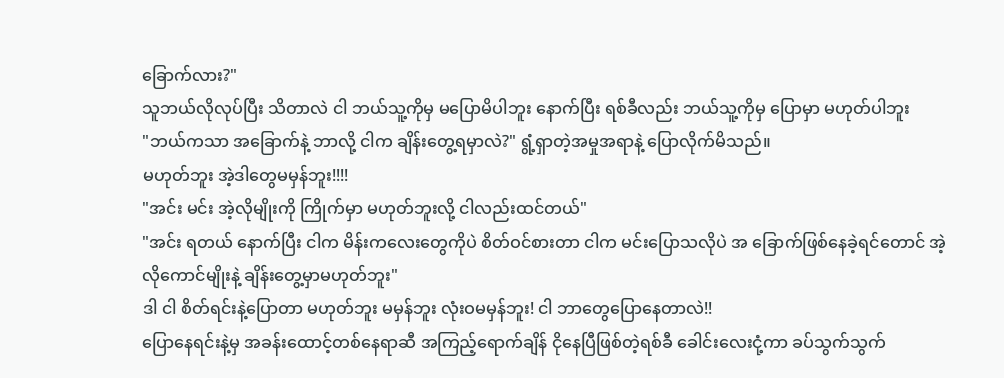ခြောက်လား?"
သူဘယ်လိုလုပ်ပြီး သိတာလဲ ငါ ဘယ်သူ့ကိုမှ မပြောမိပါဘူး နောက်ပြီး ရစ်ခီလည်း ဘယ်သူ့ကိုမှ ပြောမှာ မဟုတ်ပါဘူး
"ဘယ်ကသာ အခြောက်နဲ့ ဘာလို့ ငါက ချိန်းတွေ့ရမှာလဲ?" ရွံ့ရှာတဲ့အမှုအရာနဲ့ ပြောလိုက်မိသည်။
မဟုတ်ဘူး အဲ့ဒါတွေမမှန်ဘူး!!!!
"အင်း မင်း အဲ့လိုမျိုးကို ကြိုက်မှာ မဟုတ်ဘူးလို့ ငါလည်းထင်တယ်"
"အင်း ရတယ် နောက်ပြီး ငါက မိန်းကလေးတွေကိုပဲ စိတ်ဝင်စားတာ ငါက မင်းပြောသလိုပဲ အ ခြောက်ဖြစ်နေခဲ့ရင်တောင် အဲ့လိုကောင်မျိုးနဲ့ ချိန်းတွေ့မှာမဟုတ်ဘူး"
ဒါ ငါ စိတ်ရင်းနဲ့ပြောတာ မဟုတ်ဘူး မမှန်ဘူး လုံးဝမမှန်ဘူး! ငါ ဘာတွေပြောနေတာလဲ!!
ပြောနေရင်းနဲ့မှ အခန်းထောင့်တစ်နေရာဆီ အကြည့်ရောက်ချိန် ငိုနေပြီဖြစ်တဲ့ရစ်ခီ ခေါင်းလေးငုံ့ကာ ခပ်သွက်သွက်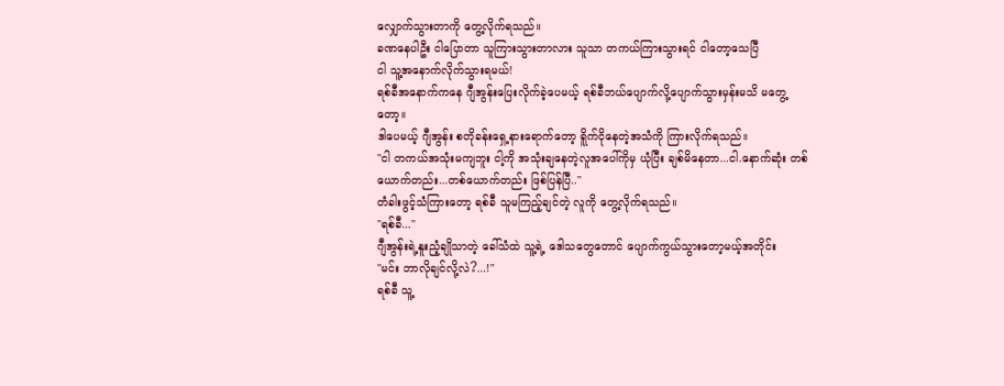လျှောက်သွားတာကို တွေ့လိုက်ရသည်။
ခဏနေပါဦး ငါပြောတာ သူကြားသွားတာလား သူသာ တကယ်ကြားသွားရင် ငါတော့သေပြီ
ငါ သူ့အနောက်လိုက်သွားရမယ်!
ရစ်ခီအနောက်ကနေ ဂျီအွန်းပြေးလိုက်ခဲ့ပေမယ့် ရစ်ခီဘယ်ပျောက်လို့ပျောက်သွားမှန်းမသိ မတွေ့တော့။
ဒါပေမယ့် ဂျီအွန်း စတိုခန်းရှေ့နားရောက်တော့ ရိူက်ငိုနေတဲ့အသံကို ကြားလိုက်ရသည်။
"ငါ တကယ်အသုံးမကျဘူး ငါ့ကို အသုံးချနေတဲ့လူအပေါ်ကိုမှ ယုံပြီး ချစ်မိနေတာ...ငါ.နောက်ဆုံး တစ်ယောက်တည်း...တစ်ယောက်တည်း ဖြစ်ပြန်ပြီ.."
တံခါးဖွင့်သံကြားတော့ ရစ်ခီ သူမကြည့်ချင်တဲ့ လူကို တွေ့လိုက်ရသည်။
"ရစ်ခီ..."
ဂျီအွန်းရဲ့နူးညံ့ချိုသာတဲ့ ခေါ်သံထဲ သူ့ရဲ့ ဒေါသတွေတောင် ပျောက်ကွယ်သွားတော့မယ့်အတိုင်း
"မင်း ဘာလိုချင်လို့လဲ?...!"
ရစ်ခီ သူ့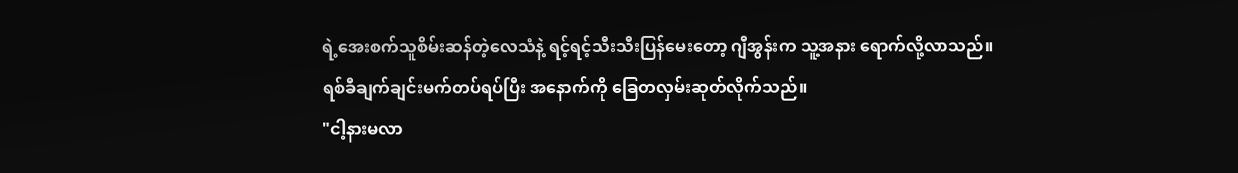ရဲ့အေးစက်သူစိမ်းဆန်တဲ့လေသံနဲ့ ရင့်ရင့်သီးသီးပြန်မေးတော့ ဂျီအွန်းက သူ့အနား ရောက်လို့လာသည်။
ရစ်ခီချက်ချင်းမက်တပ်ရပ်ပြီး အနောက်ကို ခြေတလှမ်းဆုတ်လိုက်သည်။
"ငါ့နားမလာ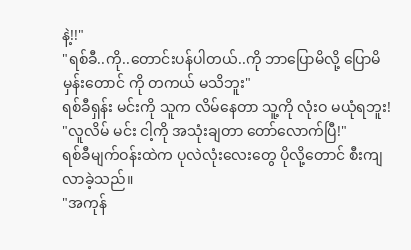နဲ့!!"
"ရစ်ခီ..ကို..တောင်းပန်ပါတယ်..ကို ဘာပြောမိလို့ ပြောမိမှန်းတောင် ကို တကယ် မသိဘူး"
ရစ်ခီရှန်း မင်းကို သူက လိမ်နေတာ သူ့ကို လုံးဝ မယုံရဘူး!
"လူလိမ် မင်း ငါ့ကို အသုံးချတာ တော်လောက်ပြီ!"
ရစ်ခီမျက်ဝန်းထဲက ပုလဲလုံးလေးတွေ ပိုလို့တောင် စီးကျလာခဲ့သည်။
"အကုန်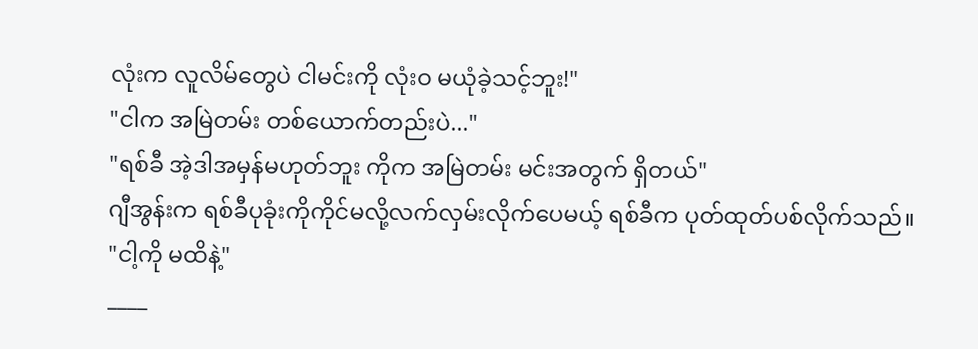လုံးက လူလိမ်တွေပဲ ငါမင်းကို လုံးဝ မယုံခဲ့သင့်ဘူး!"
"ငါက အမြဲတမ်း တစ်ယောက်တည်းပဲ..."
"ရစ်ခီ အဲ့ဒါအမှန်မဟုတ်ဘူး ကိုက အမြဲတမ်း မင်းအတွက် ရှိတယ်"
ဂျီအွန်းက ရစ်ခီပုခုံးကိုကိုင်မလို့လက်လှမ်းလိုက်ပေမယ့် ရစ်ခီက ပုတ်ထုတ်ပစ်လိုက်သည်။
"ငါ့ကို မထိနဲ့"
____